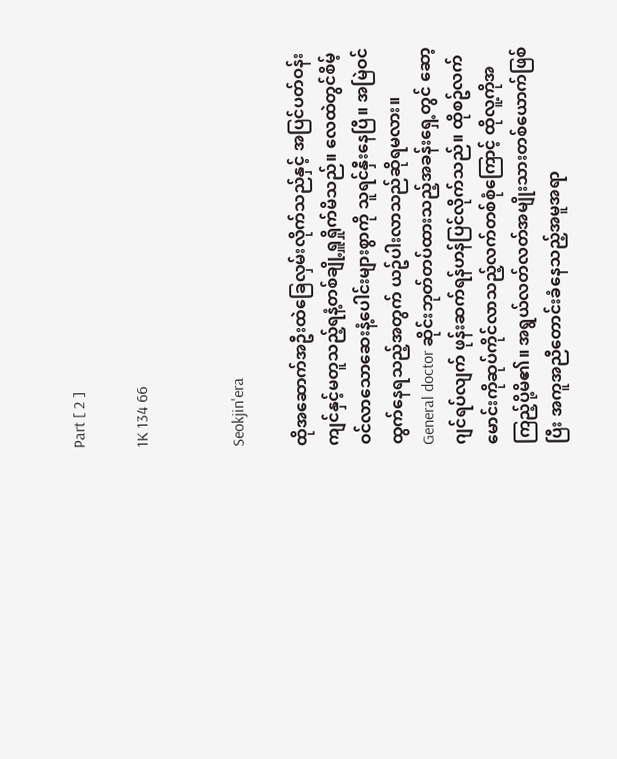Part [ 2 ]

1K 134 66


Seokjin'era

ထိုအဆောက်အဦးထဲခြေလှမ်းလိုက်သည်နှင့် အပြင်ပတ်ဝန်းကျင်နှင့်မတူသည့်ရနံ့တစ်ချို့ရှူရှိုက်မိသည်။ လေထဲတွင်စိမ့်ဝင်လာသောဆေးနံ့ပေါင်းများစွာကို သူရင်နှီးနေပြီ။ အမြဲဝင်ထွက်နေရသည့်အတွက် ယဥ်ပါးလာသည်ဆိုရမလား။
General doctor ဆိုင်းဘုတ်တပ်ထားသည့်အခန်းရှေ့တွင် ဆော့ဂျင်ရပ်လျက် ဖုန်းဆက်ရန်ဟန်ပြင်လိုက်သည်။ ထိုစဥ်လက်မောင်းကိုဆုပ်ကိုင်လာသည့်လက်တစ်စုံကြောင့် ထိုလူ့ကိုအကြည့်ပို့မိ၏။ အရွယ်လတ်လတ်အမျိုးသားတစ်ယောက်ဖြစ်ပြီး အကူအညီတောင်းခံနေသည့်အမူအရာ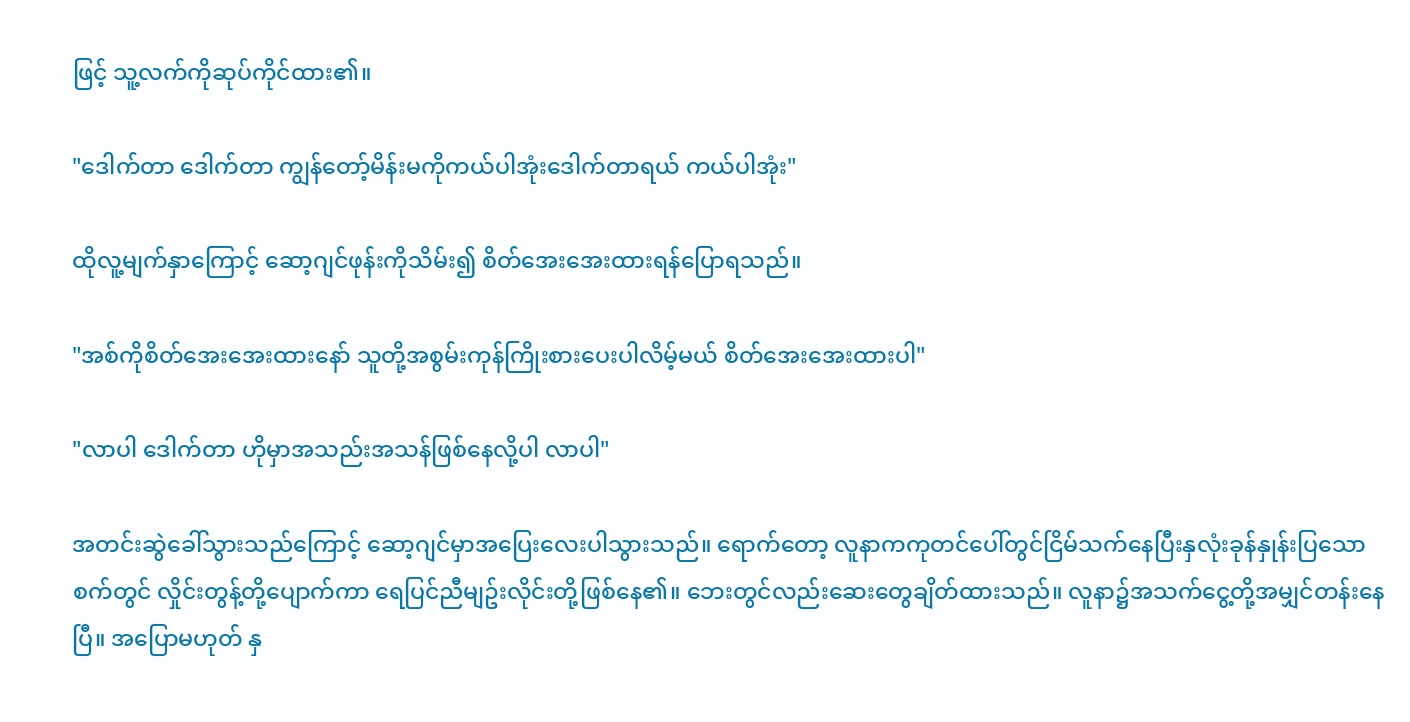ဖြင့် သူ့လက်ကိုဆုပ်ကိုင်ထား၏။

"ဒေါက်တာ ဒေါက်တာ ကျွန်တော့်မိန်းမကိုကယ်ပါအုံးဒေါက်တာရယ် ကယ်ပါအုံး"

ထိုလူ့မျက်နှာကြောင့် ဆော့ဂျင်ဖုန်းကိုသိမ်း၍ စိတ်အေးအေးထားရန်ပြောရသည်။

"အစ်ကိုစိတ်အေးအေးထားနော် သူတို့အစွမ်းကုန်ကြိုးစားပေးပါလိမ့်မယ် စိတ်အေးအေးထားပါ"

"လာပါ ဒေါက်တာ ဟိုမှာအသည်းအသန်ဖြစ်နေလို့ပါ လာပါ"

အတင်းဆွဲခေါ်သွားသည်ကြောင့် ဆော့ဂျင်မှာအပြေးလေးပါသွားသည်။ ရောက်တော့ လူနာကကုတင်ပေါ်တွင်ငြိမ်သက်နေပြီးနှလုံးခုန်နှုန်းပြသောစက်တွင် လှိုင်းတွန့်တို့ပျောက်ကာ ရေပြင်ညီမျဥ်းလိုင်းတို့ဖြစ်နေ၏။ ဘေးတွင်လည်းဆေးတွေချိတ်ထားသည်။ လူနာ၌အသက်ငွေ့တို့အမျှင်တန်းနေပြီ။ အပြောမဟုတ် နှ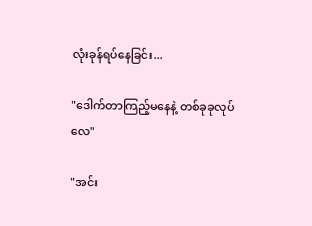လုံးခုန်ရပ်နေခြင်း...

"ဒေါက်တာကြည့်မနေနဲ့ တစ်ခုခုလုပ်လေ"

"အင်း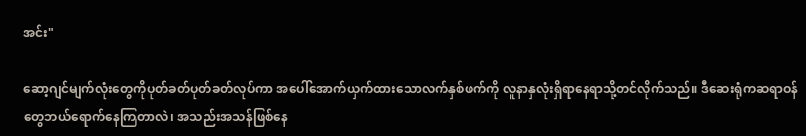အင်း"

ဆော့ဂျင်မျက်လုံးတွေကိုပုတ်ခတ်ပုတ်ခတ်လုပ်ကာ အပေါ်အောက်ယှက်ထားသောလက်နှစ်ဖက်ကို လူနာနှလုံးရှိရာနေရာသို့တင်လိုက်သည်။ ဒီဆေးရုံကဆရာဝန်တွေဘယ်ရောက်နေကြတာလဲ၊ အသည်းအသန်ဖြစ်နေ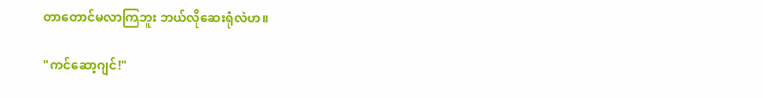တာတောင်မလာကြဘူး ဘယ်လိုဆေးရုံလဲဟ။

"ကင်ဆော့ဂျင်!"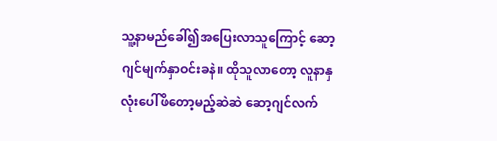သူ့နာမည်ခေါ်၍အပြေးလာသူကြောင့် ဆော့ဂျင်မျက်နှာဝင်းခနဲ။ ထိုသူလာတော့ လူနာနှလုံးပေါ်ဖိတော့မည့်ဆဲဆဲ ဆော့ဂျင်လက်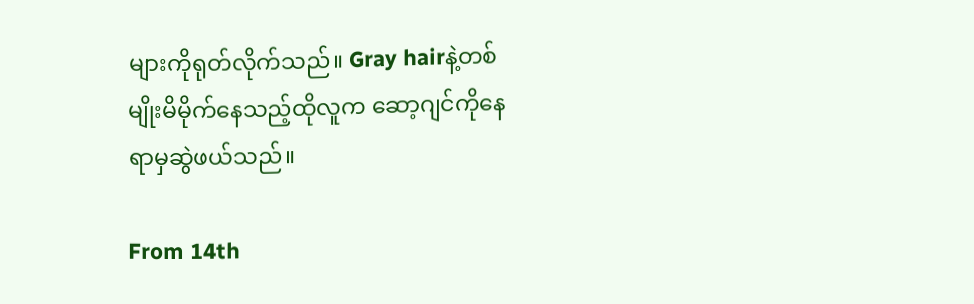များကိုရုတ်လိုက်သည်။ Gray hairနဲ့တစ်မျိုးမိမိုက်နေသည့်ထိုလူက ဆော့ဂျင်ကိုနေရာမှဆွဲဖယ်သည်။

From 14th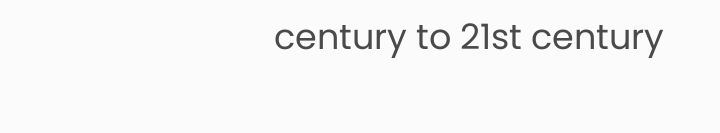century to 21st century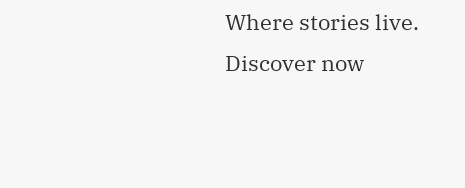Where stories live. Discover now